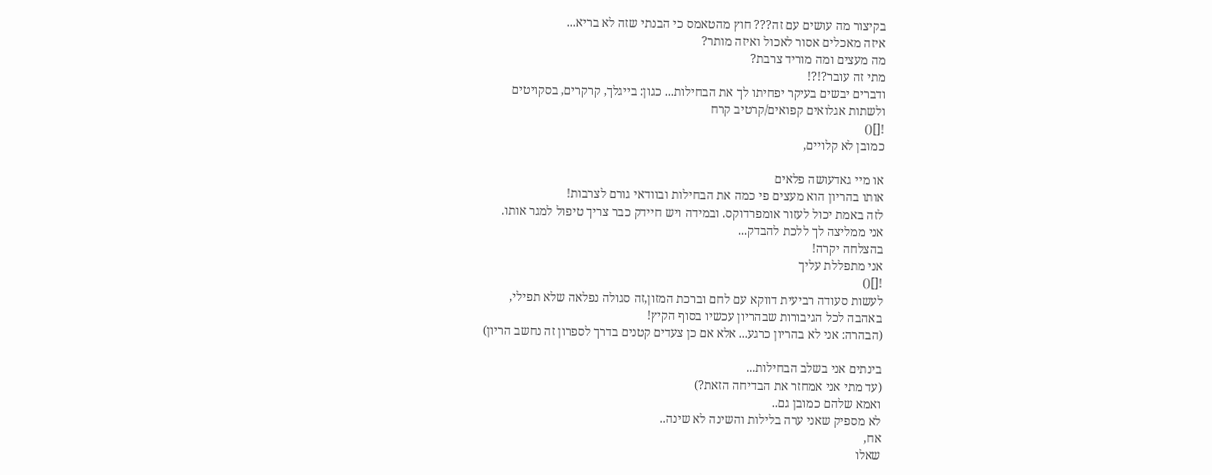בקיצור מה עושים עם זה??? חוץ מהטאמס כי הבנתי שזה לא בריא...
איזה מאכלים אסור לאכול ואיזה מותר?
מה מעצים ומה מוריד צרבת?
מתי זה עובר?!?!
ודברים יבשים בעיקר יפחיתו לך את הבחילות... כגון: בייגלך, קרקרים, בסקויטים
ולשתות אגלואים קפואים/קרטיב קרח
![]()
כמובן לא קלויים,

או מיי גאדעושה פלאים
אותו בהריון הוא מעצים פי כמה את הבחילות ובוודאי גורם לצרבות!
לזה באמת יכול לעזור אומפרדוקס. ובמידה ויש חיידק כבר צריך טיפול למגר אותו.
אני ממליצה לך ללכת להבדק...
בהצלחה יקרה!
אני מתפללת עליך
![]()
לעשות סעודה רביעית דווקא עם לחם וברכת המזון,זה סגולה נפלאה שלא תפילי,
באהבה לכל הגיבורות שבהריון עכשיו בסוף הקיץ!
(הבהרה: אני לא בהריון כרגע... אלא אם כן צעדים קטנים בדרך לספרון זה נחשב הריון)

בינתים אני בשלב הבחילות...
(עד מתי אני אמחזר את הבדיחה הזאת?)
ואמא שלהם כמובן גם..
לא מספיק שאני ערה בלילות והשינה לא שינה..
אח,
שאלו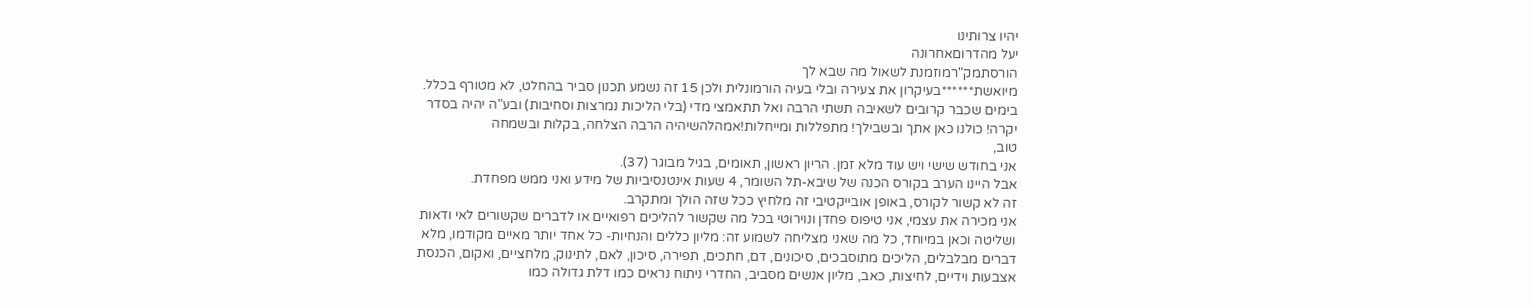יהיו צרותינו
יעל מהדרוםאחרונה
הורסתמק"רמוזמנת לשאול מה שבא לך
מיואשת******בעיקרון את צעירה ובלי בעיה הורמונלית ולכן 15 זה נשמע תכנון סביר בהחלט, לא מטורף בכלל.
בימים שכבר קרובים לשאיבה תשתי הרבה ואל תתאמצי מדי (בלי הליכות נמרצות וסחיבות) ובע"ה יהיה בסדר
יקרה! כולנו כאן אתך ובשבילך! מתפללות ומייחלות!אמהלהשיהיה הרבה הצלחה, בקלות ובשמחה
טוב,
אני בחודש שישי ויש עוד מלא זמן. הריון ראשון, תאומים, בגיל מבוגר (37).
אבל היינו הערב בקורס הכנה של שיבא-תל השומר, 4 שעות אינטנסיביות של מידע ואני ממש מפחדת.
זה לא קשור לקורס, באופן אובייקטיבי זה מלחיץ ככל שזה הולך ומתקרב.
אני מכירה את עצמי, אני טיפוס פחדן ונוירוטי בכל מה שקשור להליכים רפואיים או לדברים שקשורים לאי ודאות ושליטה וכאן במיוחד, כל מה שאני מצליחה לשמוע זה: מליון כללים והנחיות- כל אחד יותר מאיים מקודמו, מלא דברים מבלבלים, הליכים מתוסבכים, סיכונים, דם, חתכים, תפירה, סיכון, לאם, לתינוק, מלחציים, ואקום, הכנסת אצבעות וידיים, לחיצות, כאב, מליון אנשים מסביב, החדרי ניתוח נראים כמו דלת גדולה כמו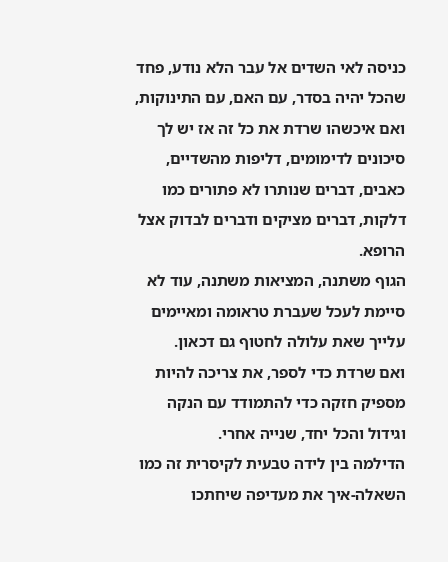כניסה לאי השדים אל עבר הלא נודע, פחד שהכל יהיה בסדר, עם האם, עם התינוקות, ואם איכשהו שרדת את כל זה אז יש לך סיכונים לדימומים, דליפות מהשדיים, כאבים, דברים שנותרו לא פתורים כמו דלקות, דברים מציקים ודברים לבדוק אצל הרופא.
הגוף משתנה, המציאות משתנה, עוד לא סיימת לעכל שעברת טראומה ומאיימים עלייך שאת עלולה לחטוף גם דכאון.
ואם שרדת כדי לספר, את צריכה להיות מספיק חזקה כדי להתמודד עם הנקה וגידול והכל יחד, שנייה אחרי.
הדילמה בין לידה טבעית לקיסרית זה כמו השאלה-איך את מעדיפה שיחתכו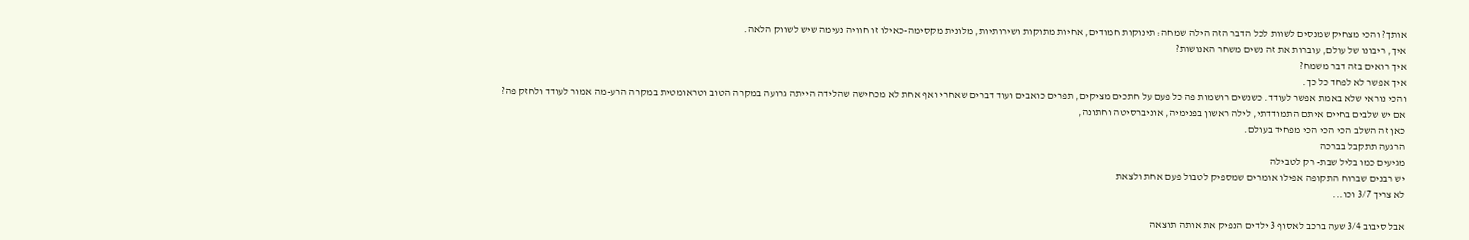אותך? והכי מצחיק שמנסים לשוות לכל הדבר הזה הילה שמחה: תינוקות חמודים, אחיות מתוקות ושירותיות, מלונית מקסימה-כאילו זו חוויה נעימה שיש לשווק הלאה.
איך, ריבונו של עולם, עוברות את זה נשים משחר האנושות?
איך רואים בזה דבר משמח?
איך אפשר לא לפחד כל כך.
והכי נוראי שלא באמת אפשר לעודד. כשנשים רושמות פה כל פעם על חתכים מציקים, תפרים כואבים ועוד דברים שאחרי ואף אחת לא מכחישה שהלידה הייתה גרועה במקרה הטוב וטראומטית במקרה הרע-מה אמור לעודד ולחזק פה?
אם יש שלבים בחיים איתם התמודדתי, לילה ראשון בפנימיה, אוניברסיטה וחתונה,
כאן זה השלב הכי הכי הכי מפחיד בעולם.
הרגעה תתקבל בברכה
מגיעים כמו בליל שבת- רק לטבילה
יש רבנים שברוח התקופה אפילו אומרים שמספיק לטבול פעם אחת ולצאת
לא צריך 3/7 וכו...

אבל סיבוב 3/4 שעה ברכב לאסוף 3 ילדים הנפיק את אותה תוצאה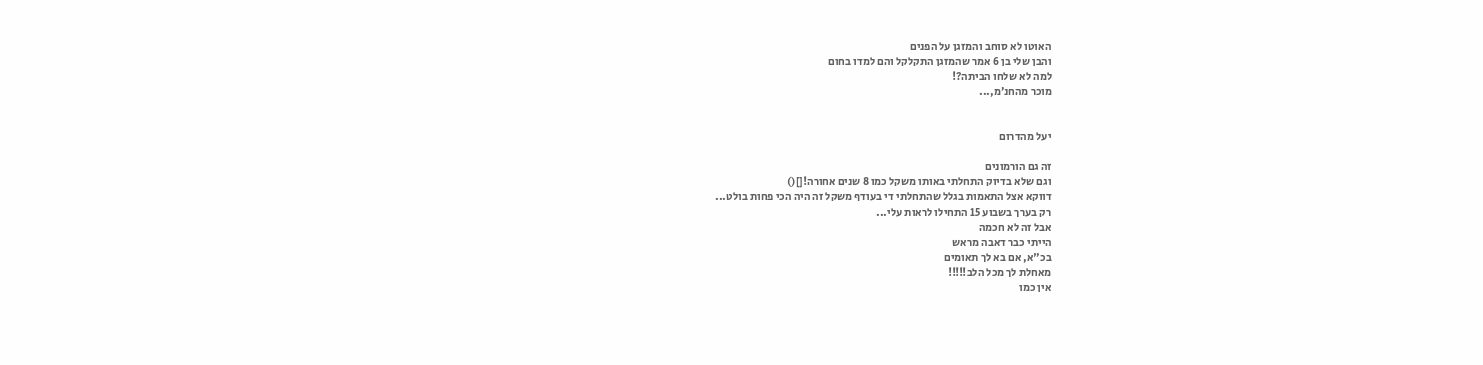האוטו לא סוחב והמזגן על הפנים
והבן שלי בן 6 אמר שהמזגן התקלקל והם למדו בחום
למה לא שלחו הביתה?!
מוכר מהחנ׳מ,...


יעל מהדרום

זה גם הורמונים
וגם שלא בדיוק התחלתי באותו משקל כמו 8 שנים אחורה![]()
דווקא אצל התאמות בגלל שהתחלתי די בעודף משקל זה היה הכי פחות בולט...
רק בערך בשבוע 15 התחילו לראות עלי...
אבל זה לא חכמה
הייתי כבר דאבה מראש
בכ"א, אם בא לך תאומים
מאחלת לך מכל הלב!!!!!
אין כמו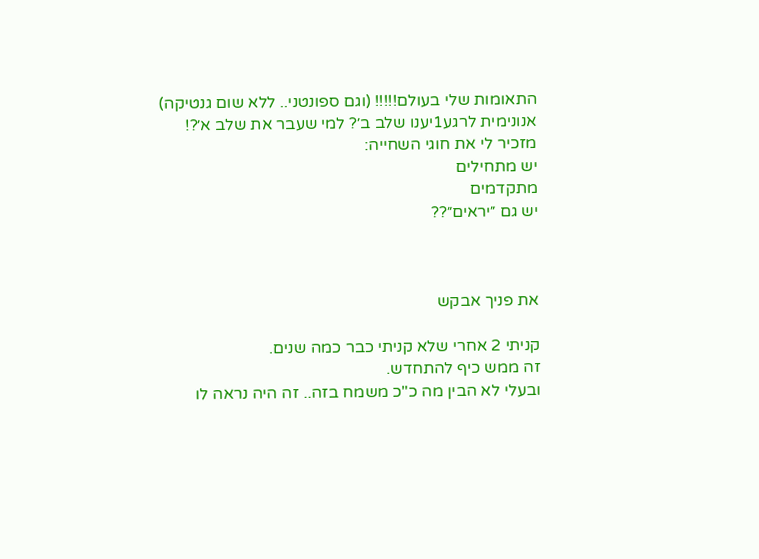התאומות שלי בעולם!!!!! (וגם ספונטני.. ללא שום גנטיקה)
אנונימית לרגע1יענו שלב ב׳? למי שעבר את שלב א׳?!
מזכיר לי את חוגי השחייה:
יש מתחילים
מתקדמים
יש גם ״יראים״??



את פניך אבקש

קניתי 2 אחרי שלא קניתי כבר כמה שנים.
זה ממש כיף להתחדש.
ובעלי לא הבין מה כ"כ משמח בזה.. זה היה נראה לו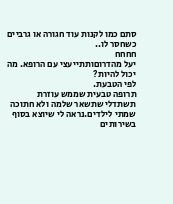סתם כמו לקנות עוד חגורה או גרביים כשחסר לו..
חחחח
יעל מהדרוםותתייעצי עם הרופא. מה יכול להיות?
לפי הטבעת.
תרופה טבעית שממש עוזרת
תשתדלי שתשאר שלמה ולא חתוכה
שמתי לילדים.נראה לי שיוצא בסוף בשירותים